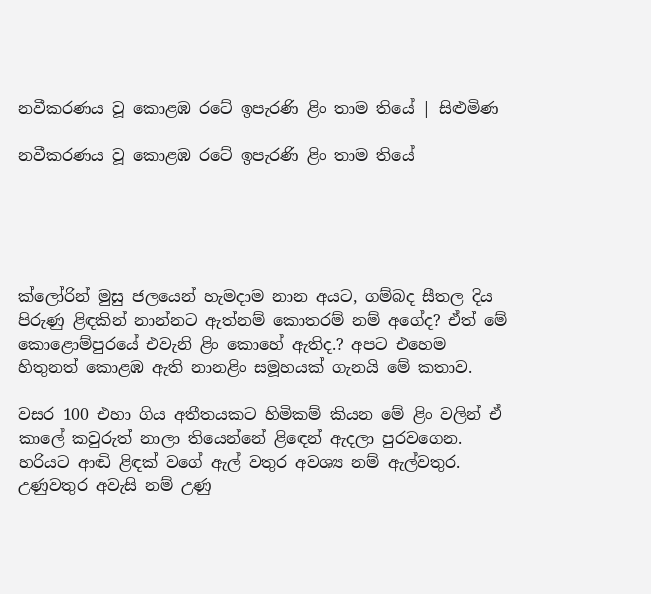නවීකරණය වූ කොළඹ රටේ ඉපැරණි ළිං තාම තියේ | සිළුමිණ

නවීකරණය වූ කොළඹ රටේ ඉපැරණි ළිං තාම තියේ





ක්ලෝරින් මුසු ජලයෙන් හැමදාම නාන අයට, ගම්බද සීතල දිය පිරුණු ළිඳකින් නාන්නට ඇත්නම් කොතරම් නම් අගේද? ඒත් මේ කොළොම්පුරයේ එවැනි ළිං කොහේ ඇතිද.? අපට එහෙම හිතුනත් කොළඹ ඇති නානළිං සමූහයක් ගැනයි මේ කතාව.

වසර 100 එහා ගිය අතීතයකට හිමිකම් කියන මේ ළිං වලින් ඒ කාලේ කවුරුත් නාලා තියෙන්නේ ළිඳෙන් ඇදලා පුරවගෙන. හරියට ආඬි ළිඳක් වගේ ඇල් වතුර අවශ්‍ය නම් ඇල්වතුර. උණුවතුර අවැසි නම් උණු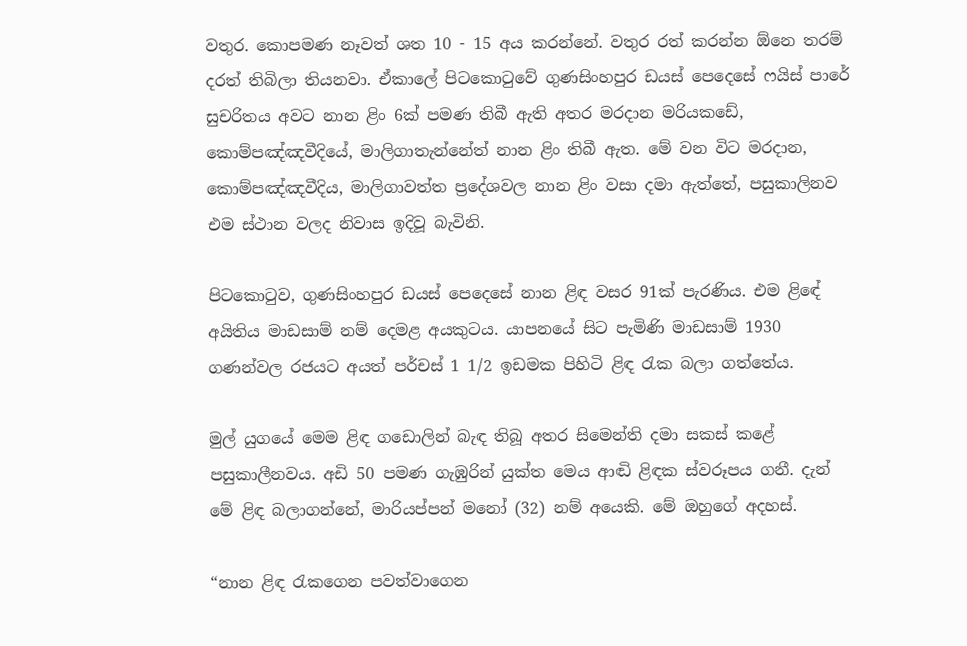වතුර. කොපමණ නෑවත් ශත 10 - 15 අය කරන්නේ. වතුර රත් කරන්න ඕනෙ තරම් දරත් තිබිලා තියනවා. ඒකාලේ පිටකොටුවේ ගුණසිංහපුර ඩයස් පෙදෙසේ ෆයිස් පාරේ සුචරිතය අවට නාන ළිං 6ක් පමණ තිබී ඇති අතර මරදාන මරියකඩේ, කොම්පඤ්ඤවීදියේ, මාලිගාතැන්නේත් නාන ළිං තිබී ඇත. මේ වන විට මරදාන, කොම්පඤ්ඤවීදිය, මාලිගාවත්ත ප්‍රදේශවල නාන ළිං වසා දමා ඇත්තේ, පසුකාලිනව එම ස්ථාන වලද නිවාස ඉදිවූ බැවිනි.

පිටකොටුව, ගුණසිංහපුර ඩයස් පෙදෙසේ නාන ළිඳ වසර 91ක් පැරණිය. එම ළිඳේ අයිතිය මාඩසාම් නම් දෙමළ අයකුටය. යාපනයේ සිට පැමිණි මාඩසාම් 1930 ගණන්වල රජයට අයත් පර්චස් 1 1/2 ඉඩමක පිහිටි ළිඳ රැක බලා ගත්තේය.

මුල් යුගයේ මෙම ළිඳ ගඩොලින් බැඳ තිබූ අතර සිමෙන්ති දමා සකස් කළේ පසුකාලීනවය. අඩි 50 පමණ ගැඹුරින් යුක්ත මෙය ආඬි ළිඳක ස්වරූපය ගනී. දැන් මේ ළිඳ බලාගන්නේ, මාරියප්පන් මනෝ (32) නම් අයෙකි. මේ ඔහුගේ අදහස්.

“නාන ළිඳ රැකගෙන පවත්වාගෙන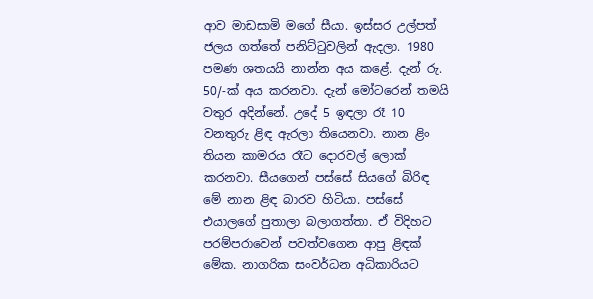ආව මාඩසාමි මගේ සීයා. ඉස්සර උල්පත් ජලය ගත්තේ පනිට්ටුවලින් ඇදලා. 1980 පමණ ශතයයි නාන්න අය කළේ. දැන් රු. 50/-ක් අය කරනවා. දැන් මෝටරෙන් තමයි වතුර අදින්නේ. උදේ 5 ඉඳලා රෑ 10 වනතුරු ළිඳ ඇරලා තියෙනවා. නාන ළිං තියන කාමරය රෑට දොරවල් ලොක් කරනවා. සීයගෙන් පස්සේ සියගේ බිරිඳ මේ නාන ළිඳ බාරව හිටියා. පස්සේ එයාලගේ පුතාලා බලාගත්තා. ඒ විදිහට පරම්පරාවෙන් පවත්වගෙන ආපු ළිඳක් මේක. නාගරික සංවර්ධන අධිකාරියට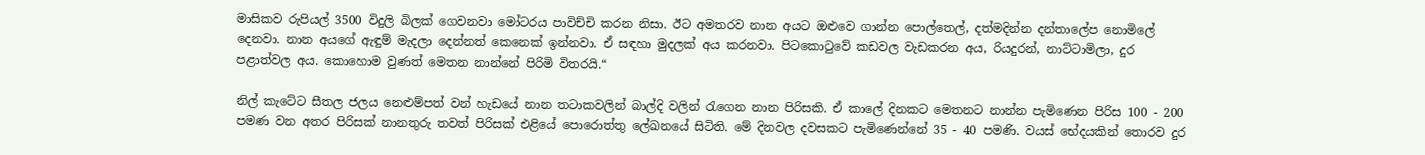මාසිකව රුපියල් 3500 විදුලි බිලක් ගෙවනවා මෝටරය පාවිච්චි කරන නිසා. ඊට අමතරව නාන අයට ඔළුවෙ ගාන්න පොල්තෙල්, දත්මදින්න දන්තාලේප නොමිලේ දෙනවා. නාන අයගේ ඇඳුම් මැදලා දෙන්නත් කෙනෙක් ඉන්නවා. ඒ සඳහා මුදලක් අය කරනවා. පිටකොටුවේ කඩවල වැඩකරන අය, රියදුරන්, නාට්ටාමිලා, දුර පළාත්වල අය. කොහොම වුණත් මෙතන නාන්නේ පිරිමි විතරයි.“

නිල් කැටේට සීතල ජලය නෙළුම්පත් වන් හැඩයේ නාන තටාකවලින් බාල්දි වලින් රැගෙන නාන පිරිසකි. ඒ කාලේ දිනකට මෙතනට නාන්න පැමිණෙන පිරිස 100 - 200 පමණ වන අතර පිරිසක් නානතුරු තවත් පිරිසක් එළියේ පොරොත්තු ලේඛනයේ සිටිති. මේ දිනවල දවසකට පැමිණෙන්නේ 35 - 40 පමණි. වයස් භේදයකින් තොරව දුර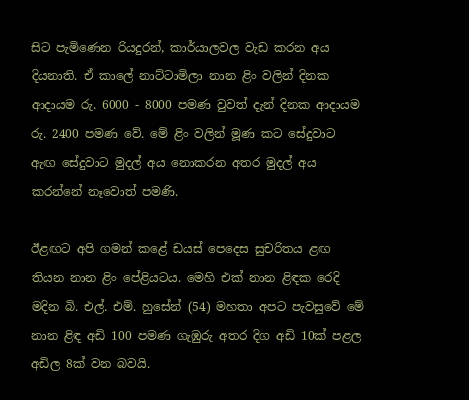සිට පැමිණෙන රියදුරන්, කාර්යාලවල වැඩ කරන අය දියනාති. ඒ කාලේ නාට්ටාමිලා නාන ළිං වලින් දිනක ආදායම රු. 6000 - 8000 පමණ වුවත් දැන් දිනක ආදායම රු. 2400 පමණ වේ. මේ ළිං වලින් මූණ කට සේදුවාට ඇඟ සේදුවාට මුදල් අය නොකරන අතර මුදල් අය කරන්නේ නෑවොත් පමණි.

ඊළඟට අපි ගමන් කළේ ඩයස් පෙදෙස සුචරිතය ළඟ තියන නාන ළිං පේළියටය. මෙහි එක් නාන ළිඳක රෙදි මදින බි. එල්. එම්. හුසේන් (54) මහතා අපට පැවසුවේ මේ නාන ළිඳ අඩි 100 පමණ ගැඹුරු අතර දිග අඩි 10ක් පළල අඩිල 8ක් වන බවයි.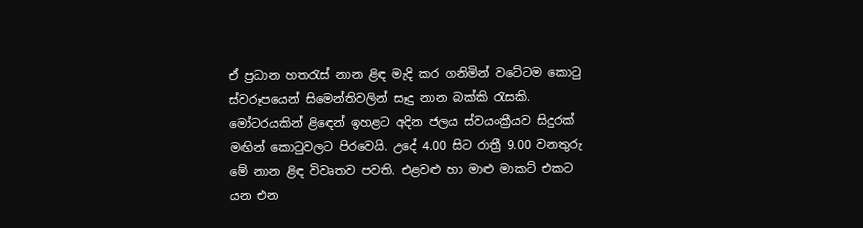ඒ ප්‍රධාන හතරැස් නාන ළිඳ මැදි කර ගනිමින් වටේටම කොටු ස්වරූපයෙන් සිමෙන්තිවලින් සෑදු නාන බක්කි රැසකි. මෝටරයකින් ළිඳෙන් ඉහළට අදින ජලය ස්වයංක්‍රීයව සිදුරක් මඟින් කොටුවලට පිරවෙයි. උදේ 4.00 සිට රාත්‍රී 9.00 වනතුරු මේ නාන ළිඳ විවෘතව පවති. එළවළු හා මාළු මාකට් එකට යන එන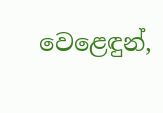වෙළෙඳුන්,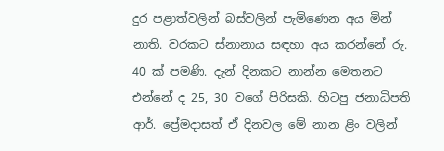දුර පළාත්වලින් බස්වලින් පැමිණෙන අය මින් නාති. වරකට ස්නානාය සඳහා අය කරන්නේ රු. 40 ක් පමණි. දැන් දිනකට නාන්න මෙතනට එන්නේ ද 25, 30 වගේ පිරිසකි. හිටපු ජනාධිපති ආර්. ප්‍රේමදාසත් ඒ දිනවල මේ නාන ළිං වලින්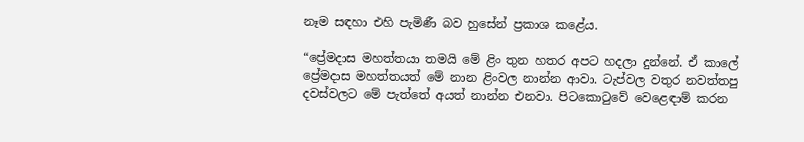නෑම සඳහා එහි පැමිණී බව හුසේන් ප්‍රකාශ කළේය.

“ප්‍රේමදාස මහත්තයා තමයි මේ ළිං තුන හතර අපට හදලා දුන්නේ. ඒ කාලේ ප්‍රේමදාස මහත්තයත් මේ නාන ළිංවල නාන්න ආවා. ටැප්වල වතුර නවත්තපු දවස්වලට මේ පැත්තේ අයත් නාන්න එනවා. පිටකොටුවේ වෙළෙඳාම් කරන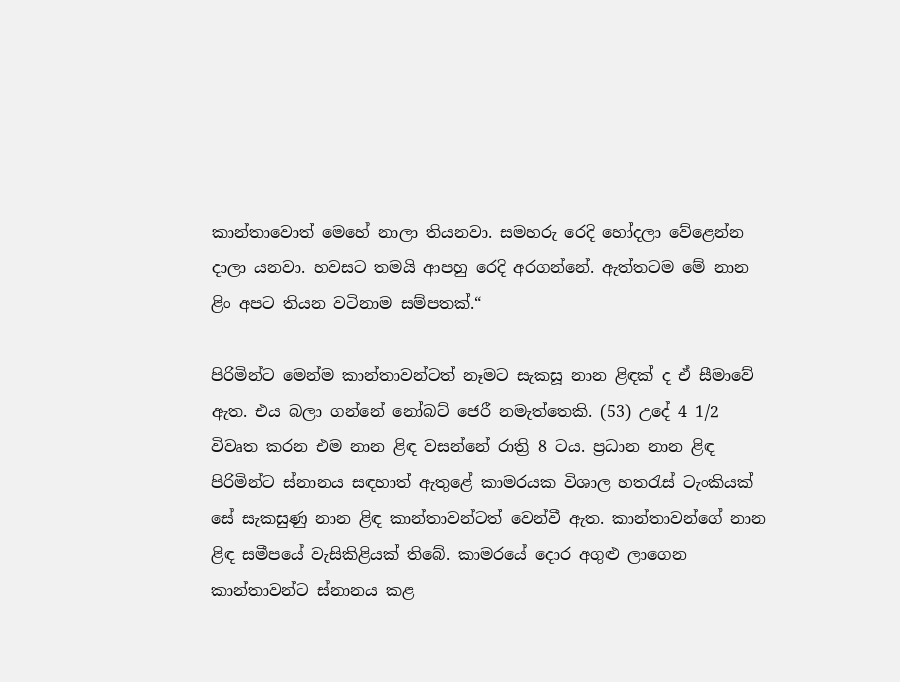කාන්තාවොත් මෙහේ නාලා තියනවා. සමහරු රෙදි හෝදලා වේළෙන්න දාලා යනවා. හවසට තමයි ආපහු රෙදි අරගන්නේ. ඇත්තටම මේ නාන ළිං අපට තියන වටිනාම සම්පතක්.“

පිරිමින්ට මෙන්ම කාන්තාවන්ටත් නෑමට සැකසූ නාන ළිඳක් ද ඒ සීමාවේ ඇත. එය බලා ගන්නේ නෝබට් ජෙරී නමැත්තෙකි. (53) උදේ 4 1/2 විවෘත කරන එම නාන ළිඳ වසන්නේ රාත්‍රි 8 ටය. ප්‍රධාන නාන ළිඳ පිරිමින්ට ස්නානය සඳහාත් ඇතුළේ කාමරයක විශාල හතරැස් ටැංකියක් සේ සැකසුණු නාන ළිඳ කාන්තාවන්ටත් වෙන්වී ඇත. කාන්තාවන්ගේ නාන ළිඳ සමීපයේ වැසිකිළියක් තිබේ. කාමරයේ දොර අගුළු ලාගෙන කාන්තාවන්ට ස්නානය කළ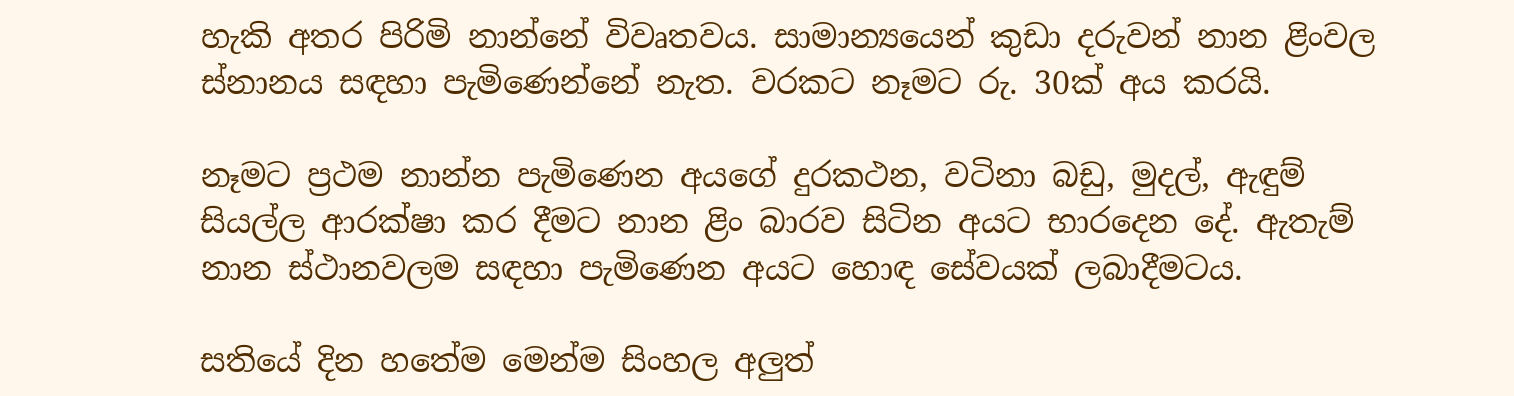හැකි අතර පිරිමි නාන්නේ විවෘතවය. සාමාන්‍යයෙන් කුඩා දරුවන් නාන ළිංවල ස්නානය සඳහා පැමිණෙන්නේ නැත. වරකට නෑමට රු. 30ක් අය කරයි.

නෑමට ප්‍රථම නාන්න පැමිණෙන අයගේ දුරකථන, වටිනා බඩු, මුදල්, ඇඳුම් සියල්ල ආරක්ෂා කර දීමට නාන ළිං බාරව සිටින අයට භාරදෙන දේ. ඇතැම් නාන ස්ථානවලම සඳහා පැමිණෙන අයට හොඳ සේවයක් ලබාදීමටය.

සතියේ දින හතේම මෙන්ම සිංහල අලුත්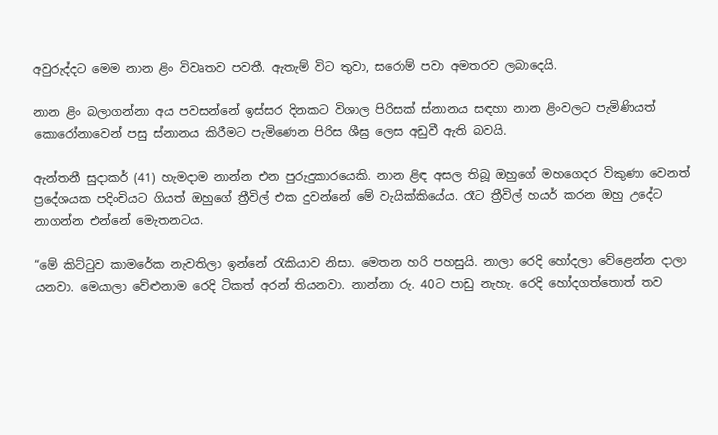අවුරුද්දට මෙම නාන ළිං විවෘතව පවතී. ඇතැම් විට තුවා, සරොම් පවා අමතරව ලබාදෙයි.

නාන ළිං බලාගන්නා අය පවසන්නේ ඉස්සර දිනකට විශාල පිරිසක් ස්නානය සඳහා නාන ළිංවලට පැමිණියත් කොරෝනාවෙන් පසු ස්නානය කිරීමට පැමිණෙන පිරිස ශීඝ්‍ර ලෙස අඩුවී ඇති බවයි.

ඇන්තනී සුදාකර් (41) හැමදාම නාන්න එන පුරුදුකාරයෙකි. නාන ළිඳ අසල තිබූ ඔහුගේ මහගෙදර විකුණා වෙනත් ප්‍රදේශයක පදිංචියට ගියත් ඔහුගේ ත්‍රීවිල් එක දුවන්නේ මේ වැයික්කියේය. රෑට ත්‍රීවිල් හයර් කරන ඔහු උදේට නාගන්න එන්නේ මෙැතනටය.

“මේ කිට්ටුව කාමරේක නැවතිලා ඉන්නේ රැකියාව නිසා. මෙතන හරි පහසුයි. නාලා රෙදි හෝදලා වේළෙන්න දාලා යනවා. මෙයාලා වේළුනාම රෙදි ටිකත් අරන් තියනවා. නාන්නා රු. 40ට පාඩු නැහැ. රෙදි හෝදගත්තොත් තව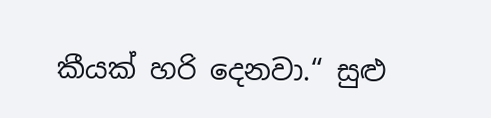කීයක් හරි දෙනවා.“ සුළු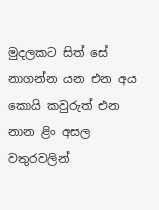මුදලකට සිත් සේ නාගන්න යන එන අය කොයි කවුරුත් එන නාන ළිං අසල වතුරවලින්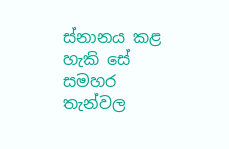ස්නානය කළ හැකි සේ සමහර තැන්වල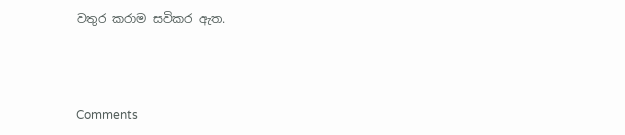වතුර කරාම සවිකර ඇත.



Comments